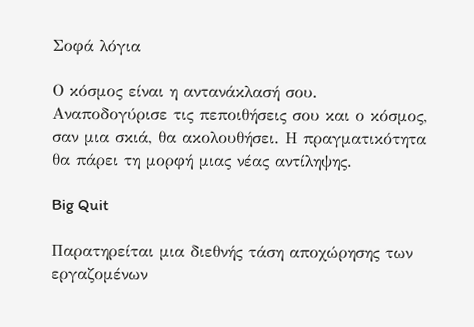Σοφά λόγια

Ο κόσμος είναι η αντανάκλασή σου. Αναποδογύρισε τις πεποιθήσεις σου και ο κόσμος, σαν μια σκιά, θα ακολουθήσει. Η πραγματικότητα θα πάρει τη μορφή μιας νέας αντίληψης.

Big Quit

Παρατηρείται μια διεθνής τάση αποχώρησης των εργαζομένων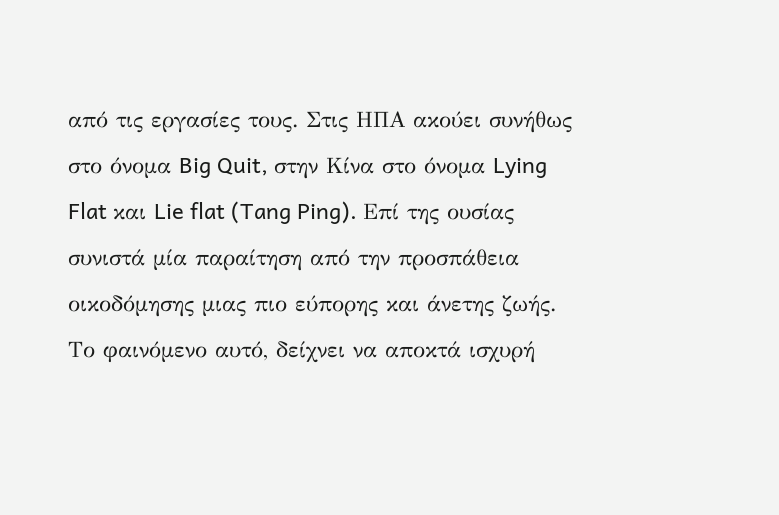από τις εργασίες τους. Στις ΗΠΑ ακούει συνήθως στο όνομα Big Quit, στην Κίνα στο όνομα Lying Flat και Lie flat (Tang Ping). Επί της ουσίας συνιστά μία παραίτηση από την προσπάθεια οικοδόμησης μιας πιο εύπορης και άνετης ζωής. Το φαινόμενο αυτό, δείχνει να αποκτά ισχυρή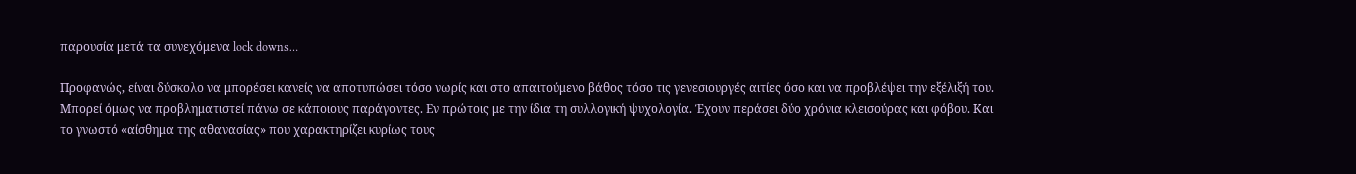παρουσία μετά τα συνεχόμενα lock downs…

Προφανώς, είναι δύσκολο να μπορέσει κανείς να αποτυπώσει τόσο νωρίς και στο απαιτούμενο βάθος τόσο τις γενεσιουργές αιτίες όσο και να προβλέψει την εξέλιξή του. Μπορεί όμως να προβληματιστεί πάνω σε κάποιους παράγοντες. Εν πρώτοις με την ίδια τη συλλογική ψυχολογία. Έχουν περάσει δύο χρόνια κλεισούρας και φόβου. Και το γνωστό «αίσθημα της αθανασίας» που χαρακτηρίζει κυρίως τους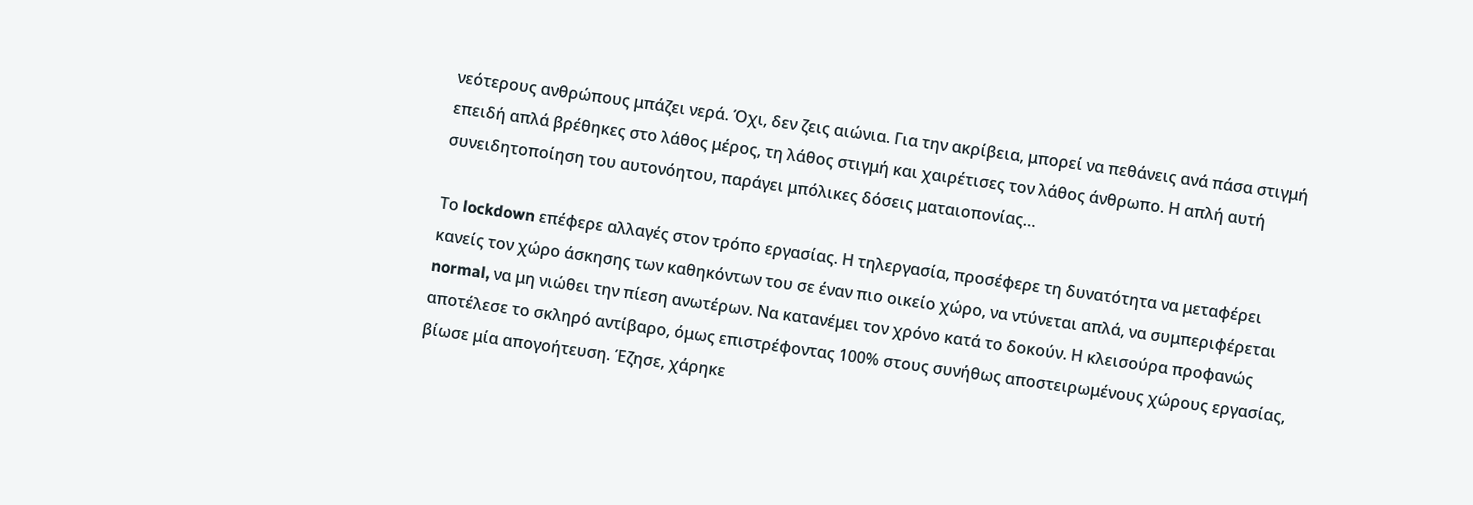νεότερους ανθρώπους μπάζει νερά. Όχι, δεν ζεις αιώνια. Για την ακρίβεια, μπορεί να πεθάνεις ανά πάσα στιγμή επειδή απλά βρέθηκες στο λάθος μέρος, τη λάθος στιγμή και χαιρέτισες τον λάθος άνθρωπο. Η απλή αυτή συνειδητοποίηση του αυτονόητου, παράγει μπόλικες δόσεις ματαιοπονίας…

Το lockdown επέφερε αλλαγές στον τρόπο εργασίας. Η τηλεργασία, προσέφερε τη δυνατότητα να μεταφέρει κανείς τον χώρο άσκησης των καθηκόντων του σε έναν πιο οικείο χώρο, να ντύνεται απλά, να συμπεριφέρεται normal, να μη νιώθει την πίεση ανωτέρων. Να κατανέμει τον χρόνο κατά το δοκούν. Η κλεισούρα προφανώς αποτέλεσε το σκληρό αντίβαρο, όμως επιστρέφοντας 100% στους συνήθως αποστειρωμένους χώρους εργασίας, βίωσε μία απογοήτευση. Έζησε, χάρηκε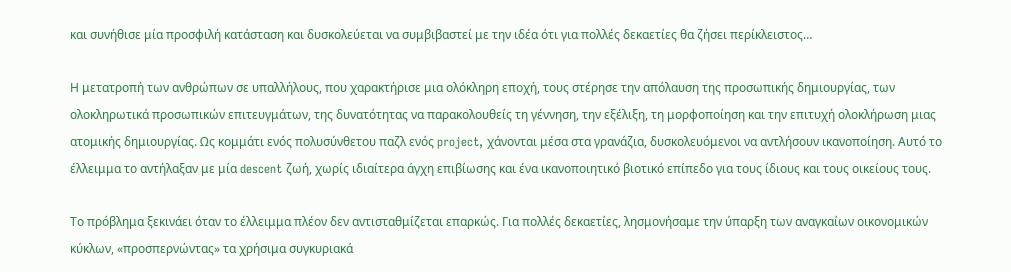και συνήθισε μία προσφιλή κατάσταση και δυσκολεύεται να συμβιβαστεί με την ιδέα ότι για πολλές δεκαετίες θα ζήσει περίκλειστος…

Η μετατροπή των ανθρώπων σε υπαλλήλους, που χαρακτήρισε μια ολόκληρη εποχή, τους στέρησε την απόλαυση της προσωπικής δημιουργίας, των ολοκληρωτικά προσωπικών επιτευγμάτων, της δυνατότητας να παρακολουθείς τη γέννηση, την εξέλιξη, τη μορφοποίηση και την επιτυχή ολοκλήρωση μιας ατομικής δημιουργίας. Ως κομμάτι ενός πολυσύνθετου παζλ ενός project, χάνονται μέσα στα γρανάζια, δυσκολευόμενοι να αντλήσουν ικανοποίηση. Αυτό το έλλειμμα το αντήλαξαν με μία descent ζωή, χωρίς ιδιαίτερα άγχη επιβίωσης και ένα ικανοποιητικό βιοτικό επίπεδο για τους ίδιους και τους οικείους τους.

Το πρόβλημα ξεκινάει όταν το έλλειμμα πλέον δεν αντισταθμίζεται επαρκώς. Για πολλές δεκαετίες, λησμονήσαμε την ύπαρξη των αναγκαίων οικονομικών κύκλων, «προσπερνώντας» τα χρήσιμα συγκυριακά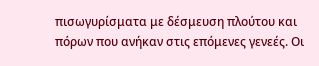πισωγυρίσματα με δέσμευση πλούτου και πόρων που ανήκαν στις επόμενες γενεές. Οι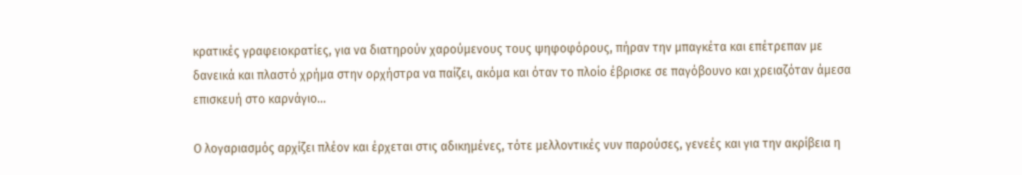κρατικές γραφειοκρατίες, για να διατηρούν χαρούμενους τους ψηφοφόρους, πήραν την μπαγκέτα και επέτρεπαν με δανεικά και πλαστό χρήμα στην ορχήστρα να παίζει, ακόμα και όταν το πλοίο έβρισκε σε παγόβουνο και χρειαζόταν άμεσα επισκευή στο καρνάγιο…

Ο λογαριασμός αρχίζει πλέον και έρχεται στις αδικημένες, τότε μελλοντικές νυν παρούσες, γενεές και για την ακρίβεια η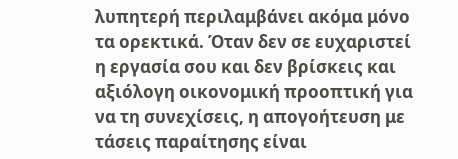λυπητερή περιλαμβάνει ακόμα μόνο τα ορεκτικά. Όταν δεν σε ευχαριστεί η εργασία σου και δεν βρίσκεις και αξιόλογη οικονομική προοπτική για να τη συνεχίσεις, η απογοήτευση με τάσεις παραίτησης είναι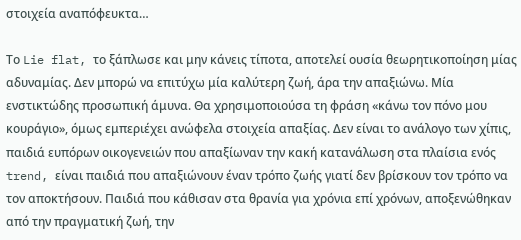στοιχεία αναπόφευκτα…

Το Lie flat, το ξάπλωσε και μην κάνεις τίποτα, αποτελεί ουσία θεωρητικοποίηση μίας αδυναμίας. Δεν μπορώ να επιτύχω μία καλύτερη ζωή, άρα την απαξιώνω. Μία ενστικτώδης προσωπική άμυνα. Θα χρησιμοποιούσα τη φράση «κάνω τον πόνο μου κουράγιο», όμως εμπεριέχει ανώφελα στοιχεία απαξίας. Δεν είναι το ανάλογο των χίπις, παιδιά ευπόρων οικογενειών που απαξίωναν την κακή κατανάλωση στα πλαίσια ενός trend, είναι παιδιά που απαξιώνουν έναν τρόπο ζωής γιατί δεν βρίσκουν τον τρόπο να τον αποκτήσουν. Παιδιά που κάθισαν στα θρανία για χρόνια επί χρόνων, αποξενώθηκαν από την πραγματική ζωή, την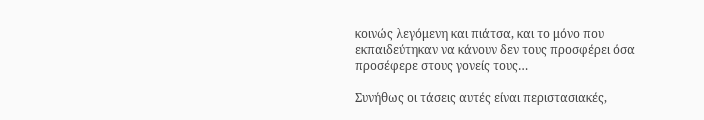κοινώς λεγόμενη και πιάτσα, και το μόνο που εκπαιδεύτηκαν να κάνουν δεν τους προσφέρει όσα προσέφερε στους γονείς τους…

Συνήθως οι τάσεις αυτές είναι περιστασιακές,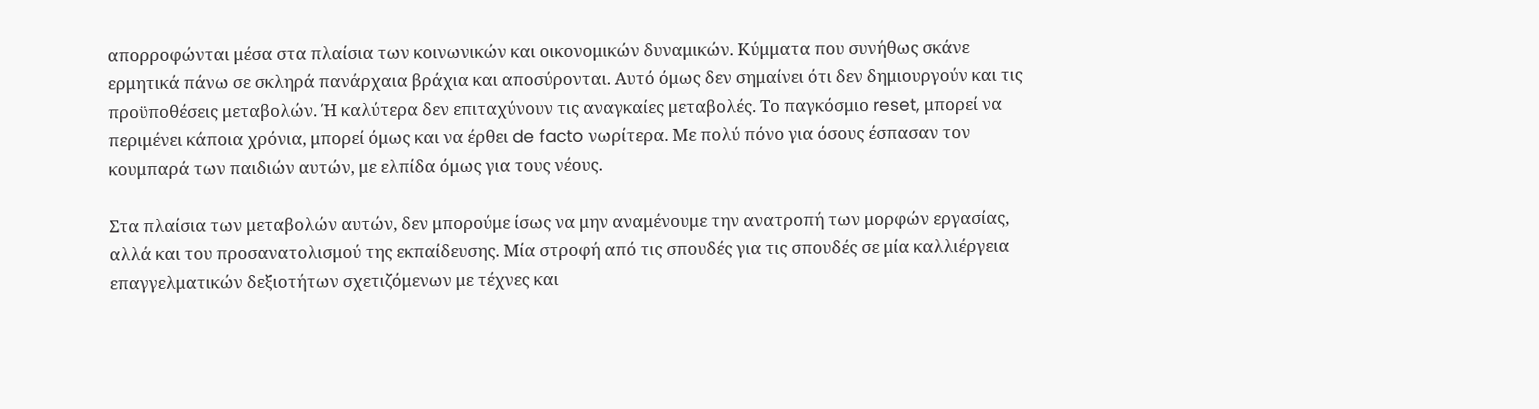απορροφώνται μέσα στα πλαίσια των κοινωνικών και οικονομικών δυναμικών. Κύμματα που συνήθως σκάνε ερμητικά πάνω σε σκληρά πανάρχαια βράχια και αποσύρονται. Αυτό όμως δεν σημαίνει ότι δεν δημιουργούν και τις προϋποθέσεις μεταβολών. Ή καλύτερα δεν επιταχύνουν τις αναγκαίες μεταβολές. Το παγκόσμιο reset, μπορεί να περιμένει κάποια χρόνια, μπορεί όμως και να έρθει de facto νωρίτερα. Με πολύ πόνο για όσους έσπασαν τον κουμπαρά των παιδιών αυτών, με ελπίδα όμως για τους νέους.

Στα πλαίσια των μεταβολών αυτών, δεν μπορούμε ίσως να μην αναμένουμε την ανατροπή των μορφών εργασίας, αλλά και του προσανατολισμού της εκπαίδευσης. Μία στροφή από τις σπουδές για τις σπουδές σε μία καλλιέργεια επαγγελματικών δεξιοτήτων σχετιζόμενων με τέχνες και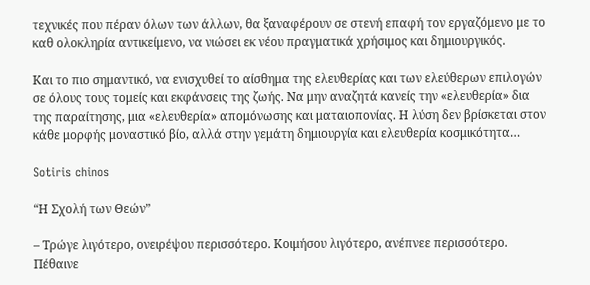τεχνικές που πέραν όλων των άλλων, θα ξαναφέρουν σε στενή επαφή τον εργαζόμενο με το καθ ολοκληρία αντικείμενο, να νιώσει εκ νέου πραγματικά χρήσιμος και δημιουργικός.

Και το πιο σημαντικό, να ενισχυθεί το αίσθημα της ελευθερίας και των ελεύθερων επιλογών σε όλους τους τομείς και εκφάνσεις της ζωής. Να μην αναζητά κανείς την «ελευθερία» δια της παραίτησης, μια «ελευθερία» απομόνωσης και ματαιοπονίας. Η λύση δεν βρίσκεται στον κάθε μορφής μοναστικό βίο, αλλά στην γεμάτη δημιουργία και ελευθερία κοσμικότητα…

Sotiris chinos

“Η Σχολή των Θεών”

– Τρώγε λιγότερο, ονειρέψου περισσότερο. Κοιμήσου λιγότερο, ανέπνεε περισσότερο. Πέθαινε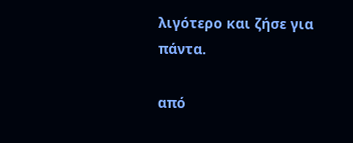λιγότερο και ζήσε για πάντα.

από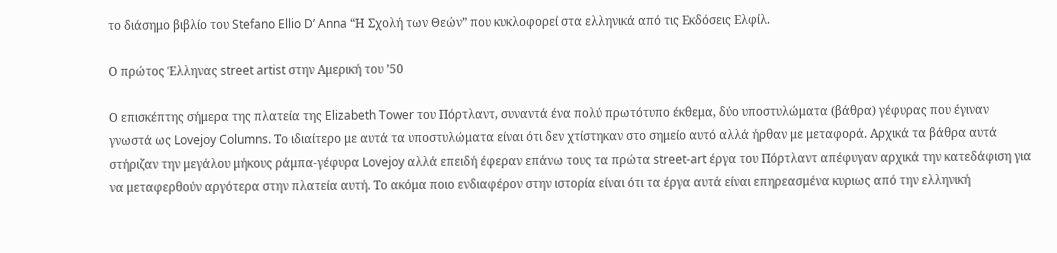το διάσημο βιβλίο του Stefano Ellio D’ Anna “Η Σχολή των Θεών” που κυκλοφορεί στα ελληνικά από τις Εκδόσεις Ελφίλ.

Ο πρώτος Έλληνας street artist στην Αμερική του ’50

Ο επισκέπτης σήμερα της πλατεία της Elizabeth Tower του Πόρτλαντ, συναντά ένα πολύ πρωτότυπο έκθεμα, δύο υποστυλώματα (βάθρα) γέφυρας που έγιναν γνωστά ως Lovejoy Columns. Το ιδιαίτερο με αυτά τα υποστυλώματα είναι ότι δεν χτίστηκαν στο σημείο αυτό αλλά ήρθαν με μεταφορά. Αρχικά τα βάθρα αυτά στήριζαν την μεγάλου μήκους ράμπα-γέφυρα Lovejoy αλλά επειδή έφεραν επάνω τους τα πρώτα street-art έργα του Πόρτλαντ απέφυγαν αρχικά την κατεδάφιση για να μεταφερθούν αργότερα στην πλατεία αυτή. Το ακόμα ποιο ενδιαφέρον στην ιστορία είναι ότι τα έργα αυτά είναι επηρεασμένα κυριως από την ελληνική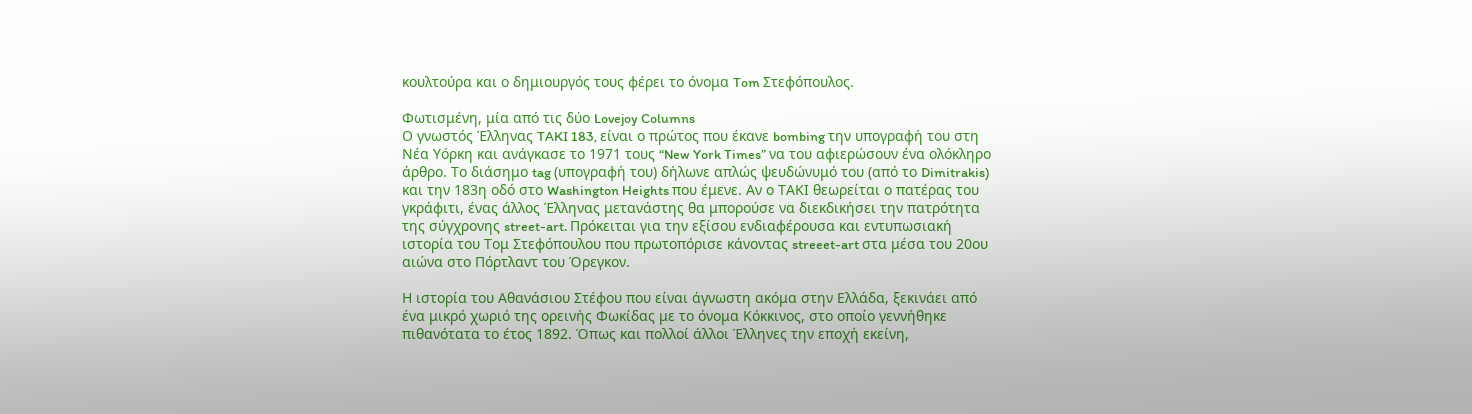κουλτούρα και ο δημιουργός τους φέρει το όνομα Tom Στεφόπουλος.

Φωτισμένη, μία από τις δύο Lovejoy Columns
Ο γνωστός Έλληνας TAKI 183, είναι ο πρώτος που έκανε bombing την υπογραφή του στη Νέα Υόρκη και ανάγκασε το 1971 τους “New York Times” να του αφιερώσουν ένα ολόκληρο άρθρο. Το διάσημο tag (υπογραφή του) δήλωνε απλώς ψευδώνυμό του (από το Dimitrakis) και την 183η οδό στο Washington Heights που έμενε. Αν ο ΤΑΚΙ θεωρείται ο πατέρας του γκράφιτι, ένας άλλος Έλληνας μετανάστης θα μπορούσε να διεκδικήσει την πατρότητα της σύγχρονης street-art. Πρόκειται για την εξίσου ενδιαφέρουσα και εντυπωσιακή ιστορία του Τομ Στεφόπουλου που πρωτοπόρισε κάνοντας streeet-art στα μέσα του 20ου αιώνα στο Πόρτλαντ του Όρεγκον.

Η ιστορία του Αθανάσιου Στέφου που είναι άγνωστη ακόμα στην Ελλάδα, ξεκινάει από ένα μικρό χωριό της ορεινής Φωκίδας με το όνομα Κόκκινος, στο οποίο γεννήθηκε πιθανότατα το έτος 1892. Όπως και πολλοί άλλοι Έλληνες την εποχή εκείνη,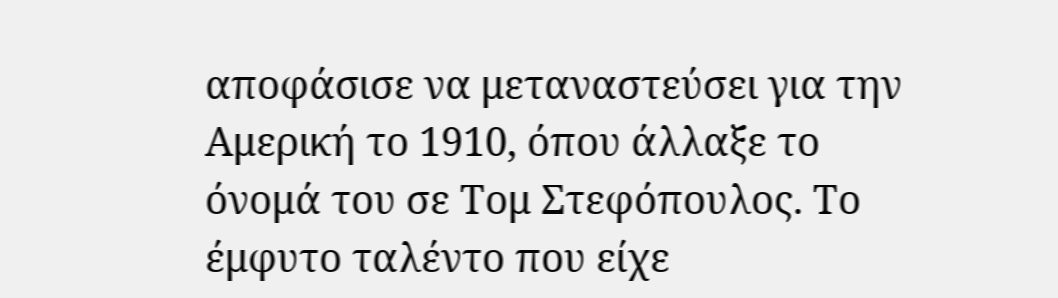αποφάσισε να μεταναστεύσει για την Αμερική το 1910, όπου άλλαξε το όνομά του σε Τομ Στεφόπουλος. Το έμφυτο ταλέντο που είχε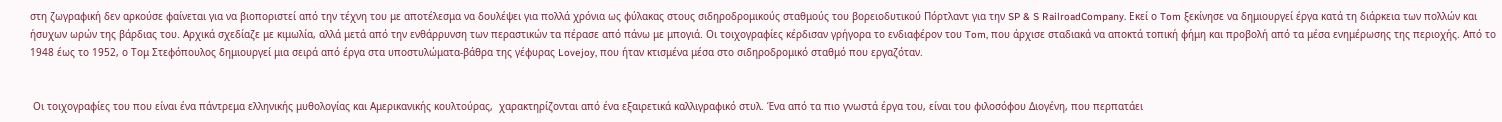στη ζωγραφική δεν αρκούσε φαίνεται για να βιοποριστεί από την τέχνη του με αποτέλεσμα να δουλέψει για πολλά χρόνια ως φύλακας στους σιδηροδρομικούς σταθμούς του βορειοδυτικού Πόρτλαντ για την SP & S RailroadCompany. Εκεί ο Tom ξεκίνησε να δημιουργεί έργα κατά τη διάρκεια των πολλών και ήσυχων ωρών της βάρδιας του. Αρχικά σχεδίαζε με κιμωλία, αλλά μετά από την ενθάρρυνση των περαστικών τα πέρασε από πάνω με μπογιά. Οι τοιχογραφίες κέρδισαν γρήγορα το ενδιαφέρον του Tom, που άρχισε σταδιακά να αποκτά τοπική φήμη και προβολή από τα μέσα ενημέρωσης της περιοχής. Από το 1948 έως το 1952, ο Τομ Στεφόπουλος δημιουργεί μια σειρά από έργα στα υποστυλώματα-βάθρα της γέφυρας Lovejoy, που ήταν κτισμένα μέσα στο σιδηροδρομικό σταθμό που εργαζόταν.


 Οι τοιχογραφίες του που είναι ένα πάντρεμα ελληνικής μυθολογίας και Αμερικανικής κουλτούρας,  χαρακτηρίζονται από ένα εξαιρετικά καλλιγραφικό στυλ. Ένα από τα πιο γνωστά έργα του, είναι του φιλοσόφου Διογένη, που περπατάει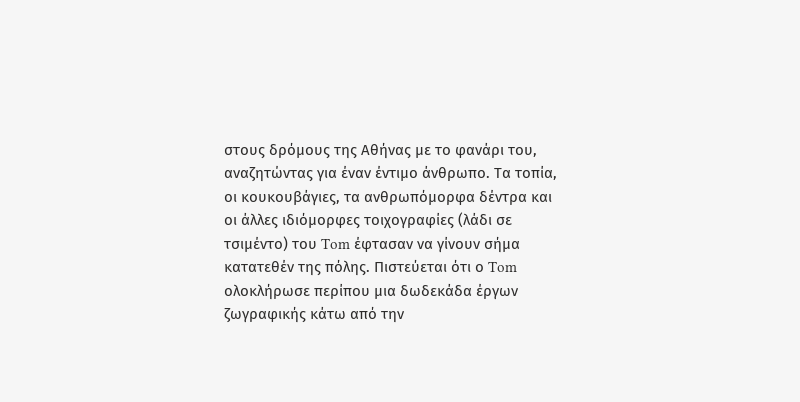στους δρόμους της Αθήνας με το φανάρι του, αναζητώντας για έναν έντιμο άνθρωπο. Τα τοπία, οι κουκουβάγιες, τα ανθρωπόμορφα δέντρα και οι άλλες ιδιόμορφες τοιχογραφίες (λάδι σε τσιμέντο) του Tom έφτασαν να γίνουν σήμα κατατεθέν της πόλης. Πιστεύεται ότι ο Tom ολοκλήρωσε περίπου μια δωδεκάδα έργων ζωγραφικής κάτω από την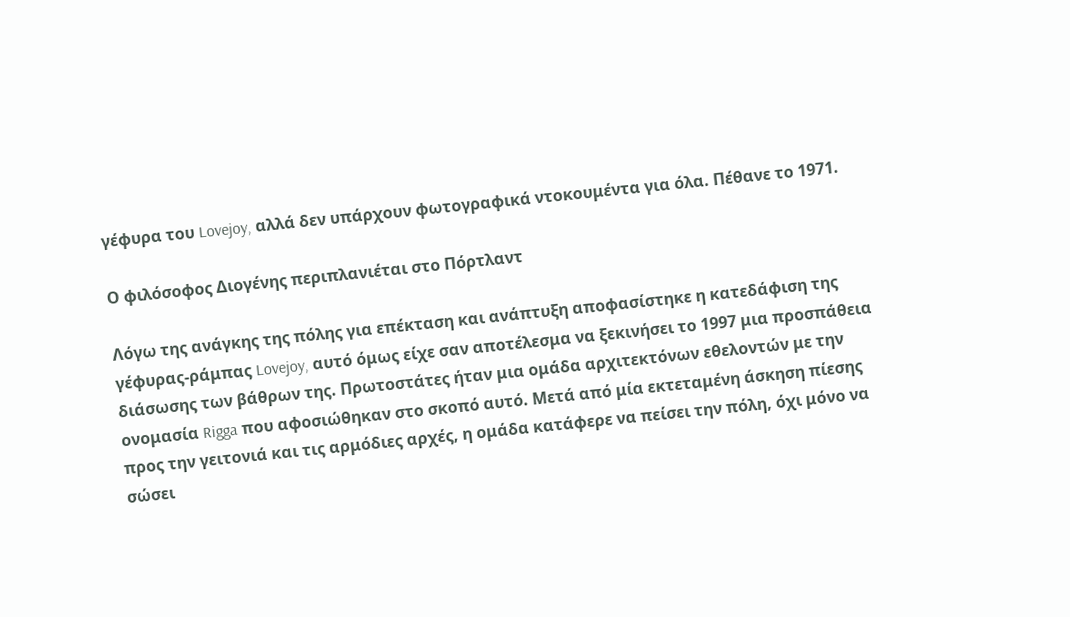γέφυρα του Lovejoy, αλλά δεν υπάρχουν φωτογραφικά ντοκουμέντα για όλα. Πέθανε το 1971.

Ο φιλόσοφος Διογένης περιπλανιέται στο Πόρτλαντ

Λόγω της ανάγκης της πόλης για επέκταση και ανάπτυξη αποφασίστηκε η κατεδάφιση της γέφυρας-ράμπας Lovejoy, αυτό όμως είχε σαν αποτέλεσμα να ξεκινήσει το 1997 μια προσπάθεια διάσωσης των βάθρων της. Πρωτοστάτες ήταν μια ομάδα αρχιτεκτόνων εθελοντών με την ονομασία Rigga που αφοσιώθηκαν στο σκοπό αυτό. Μετά από μία εκτεταμένη άσκηση πίεσης προς την γειτονιά και τις αρμόδιες αρχές, η ομάδα κατάφερε να πείσει την πόλη, όχι μόνο να σώσει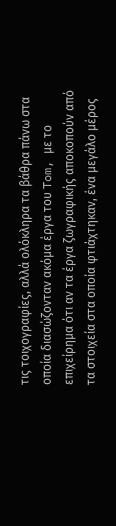τις τοιχογραφίες, αλλά ολόκληρα τα βάθρα πάνω στα οποία διασώζονταν ακόμα έργα του Tom, με το επιχείρημα ότι αν τα έργα ζωγραφικής αποκοπούν από τα στοιχεία στα οποία φτιάχτηκαν, ένα μεγάλο μέρος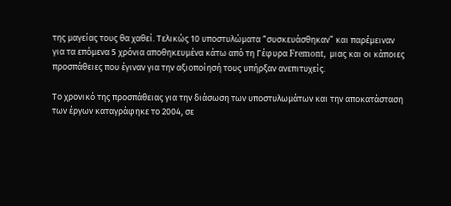της μαγείας τους θα χαθεί. Τελικώς 10 υποστυλώματα “συσκευάσθηκαν” και παρέμειναν για τα επόμενα 5 χρόνια αποθηκευμένα κάτω από τη Γέφυρα Fremont, μιας και οι κάποιες προσπάθειες που έγιναν για την αξιοποίησή τους υπήρξαν ανεπιτυχείς.

Το χρονικό της προσπάθειας για την διάσωση των υποστυλωμάτων και την αποκατάσταση των έργων καταγράφηκε το 2004, σε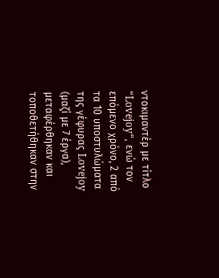ντοκιμαντέρ με τίτλο “Lovejoy“, ενώ τον επόμενο χρόνο, 2 από τα 10 υποστυλώματα της γέφυρας Lovejoy (μαζί με 7 έργα), μεταφέρθηκαν και τοποθετήθηκαν στην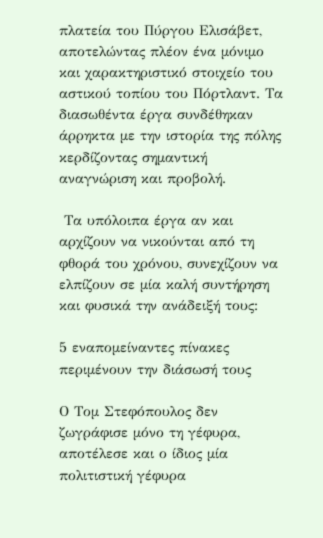πλατεία του Πύργου Ελισάβετ, αποτελώντας πλέον ένα μόνιμο και χαρακτηριστικό στοιχείο του αστικού τοπίου του Πόρτλαντ. Τα διασωθέντα έργα συνδέθηκαν άρρηκτα με την ιστορία της πόλης κερδίζοντας σημαντική αναγνώριση και προβολή.

 Τα υπόλοιπα έργα αν και αρχίζουν να νικούνται από τη φθορά του χρόνου, συνεχίζουν να ελπίζουν σε μία καλή συντήρηση και φυσικά την ανάδειξή τους:

5 εναπομείναντες πίνακες περιμένουν την διάσωσή τους

Ο Τομ Στεφόπουλος δεν ζωγράφισε μόνο τη γέφυρα, αποτέλεσε και ο ίδιος μία πολιτιστική γέφυρα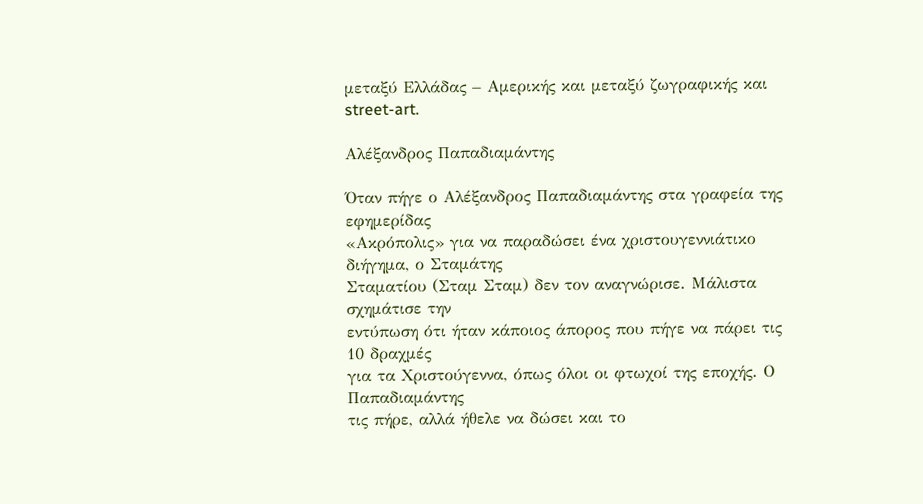μεταξύ Ελλάδας – Αμερικής και μεταξύ ζωγραφικής και street-art.

Αλέξανδρος Παπαδιαμάντης

Όταν πήγε ο Αλέξανδρος Παπαδιαμάντης στα γραφεία της εφημερίδας
«Ακρόπολις» για να παραδώσει ένα χριστουγεννιάτικο διήγημα, ο Σταμάτης
Σταματίου (Σταμ Σταμ) δεν τον αναγνώρισε. Μάλιστα σχημάτισε την
εντύπωση ότι ήταν κάποιος άπορος που πήγε να πάρει τις 10 δραχμές
για τα Χριστούγεννα, όπως όλοι οι φτωχοί της εποχής. Ο Παπαδιαμάντης
τις πήρε, αλλά ήθελε να δώσει και το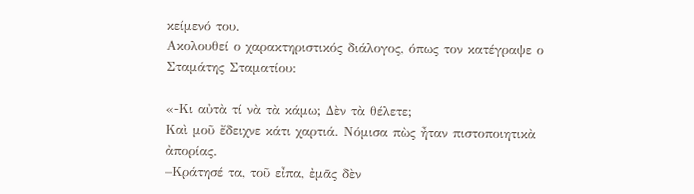κείμενό του.
Ακολουθεί ο χαρακτηριστικός διάλογος, όπως τον κατέγραψε ο Σταμάτης Σταματίου:

«-Κι αὐτὰ τί νὰ τὰ κάμω; Δὲν τὰ θέλετε;
Καὶ μοῦ ἔδειχνε κάτι χαρτιά. Νόμισα πὼς ἦταν πιστοποιητικὰ ἀπορίας.
–Κράτησέ τα, τοῦ εἶπα, ἐμᾶς δὲν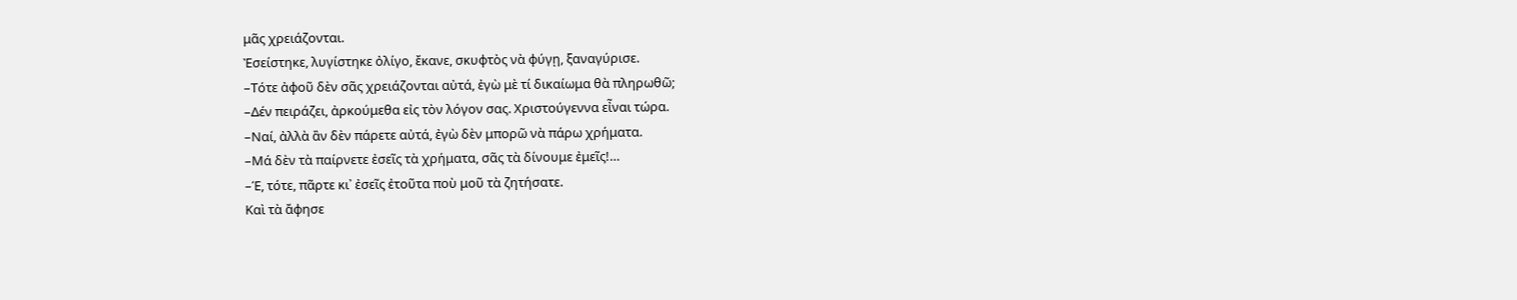μᾶς χρειάζονται.
Ἐσείστηκε, λυγίστηκε ὀλίγο, ἔκανε, σκυφτὸς νὰ φύγῃ, ξαναγύρισε.
–Τότε ἀφοῦ δὲν σᾶς χρειάζονται αὐτά, ἐγὼ μὲ τί δικαίωμα θὰ πληρωθῶ;
–Δέν πειράζει, ἀρκούμεθα εἰς τὸν λόγον σας. Χριστούγεννα εἶναι τώρα.
–Ναί, ἀλλὰ ἂν δὲν πάρετε αὐτά, ἐγὼ δὲν μπορῶ νὰ πάρω χρήματα.
–Μά δὲν τὰ παίρνετε ἐσεῖς τὰ χρήματα, σᾶς τὰ δίνουμε ἐμεῖς!…
–Έ, τότε, πᾶρτε κι᾿ ἐσεῖς ἐτοῦτα ποὺ μοῦ τὰ ζητήσατε.
Καὶ τὰ ἄφησε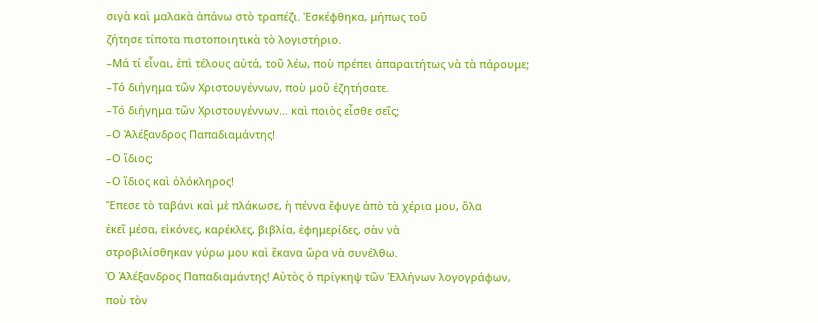σιγὰ καὶ μαλακὰ ἀπάνω στὸ τραπέζι. Ἐσκέφθηκα, μήπως τοῦ
ζήτησε τίποτα πιστοποιητικὰ τὸ λογιστήριο.
–Μά τί εἶναι, ἐπὶ τέλους αὐτά, τοῦ λέω, ποὺ πρέπει ἀπαραιτήτως νὰ τὰ πάρουμε;
–Τό διήγημα τῶν Χριστουγέννων, ποὺ μοῦ ἐζητήσατε.
–Τό διήγημα τῶν Χριστουγέννων… καὶ ποιὸς εἶσθε σεῖς;
–Ο Ἀλέξανδρος Παπαδιαμάντης!
–Ο ἴδιος;
–Ο ἴδιος καὶ ὁλόκληρος!
Ἔπεσε τὸ ταβάνι καὶ μὲ πλάκωσε, ἡ πέννα ἔφυγε ἀπὸ τὰ χέρια μου, ὅλα
ἐκεῖ μέσα, εἰκόνες, καρέκλες, βιβλία, ἐφημερίδες, σὰν νὰ
στροβιλίσθηκαν γύρω μου καὶ ἔκανα ὥρα νὰ συνέλθω.
Ὁ Ἀλέξανδρος Παπαδιαμάντης! Αὐτὸς ὁ πρίγκηψ τῶν Ἑλλήνων λογογράφων,
ποὺ τὸν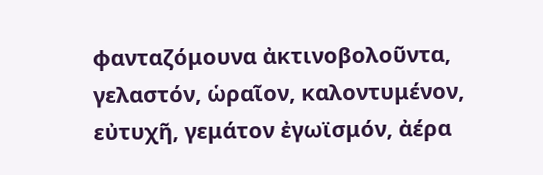φανταζόμουνα ἀκτινοβολοῦντα, γελαστόν, ὡραῖον, καλοντυμένον,
εὐτυχῆ, γεμάτον ἐγωϊσμόν, ἀέρα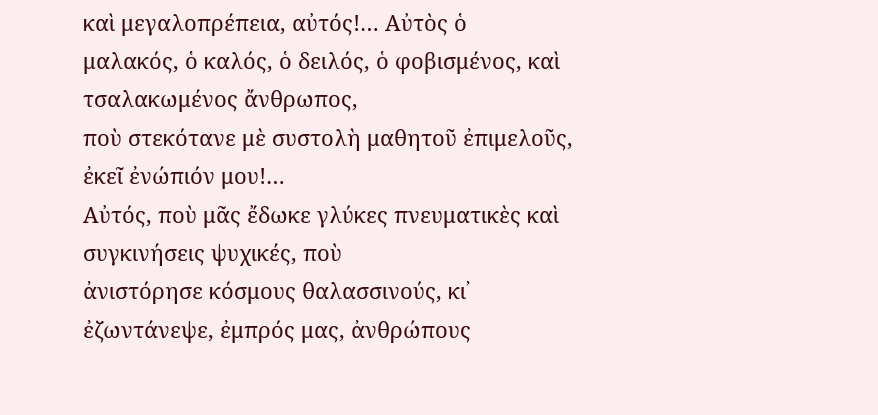καὶ μεγαλοπρέπεια, αὐτός!… Αὐτὸς ὁ
μαλακός, ὁ καλός, ὁ δειλός, ὁ φοβισμένος, καὶ τσαλακωμένος ἄνθρωπος,
ποὺ στεκότανε μὲ συστολὴ μαθητοῦ ἐπιμελοῦς, ἐκεῖ ἐνώπιόν μου!…
Αὐτός, ποὺ μᾶς ἔδωκε γλύκες πνευματικὲς καὶ συγκινήσεις ψυχικές, ποὺ
ἀνιστόρησε κόσμους θαλασσινούς, κι᾿ ἐζωντάνεψε, ἐμπρός μας, ἀνθρώπους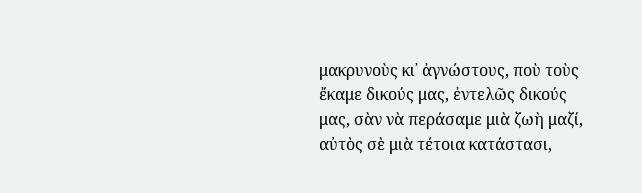μακρυνοὺς κι᾿ ἀγνώστους, ποὺ τοὺς ἔκαμε δικούς μας, ἐντελῶς δικούς
μας, σὰν νὰ περάσαμε μιὰ ζωὴ μαζί, αὐτὸς σὲ μιὰ τέτοια κατάστασι,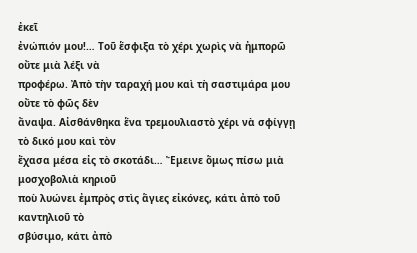ἐκεῖ
ἐνώπιόν μου!… Τοῦ ἕσφιξα τὸ χέρι χωρὶς νὰ ἠμπορῶ οὔτε μιὰ λέξι νὰ
προφέρω. Ἀπὸ τὴν ταραχή μου καὶ τὴ σαστιμάρα μου οὔτε τὸ φῶς δὲν
ἄναψα. Αἰσθάνθηκα ἕνα τρεμουλιαστὸ χέρι νὰ σφίγγῃ τὸ δικό μου καὶ τὸν
ἔχασα μέσα εἰς τὸ σκοτάδι… Ἔμεινε ὅμως πίσω μιὰ μοσχοβολιὰ κηριοῦ
ποὺ λυώνει ἐμπρὸς στὶς ἅγιες εἰκόνες, κάτι ἀπὸ τοῦ καντηλιοῦ τὸ
σβύσιμο, κάτι ἀπὸ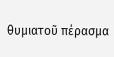θυμιατοῦ πέρασμα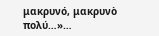μακρυνό, μακρυνὸ πολύ…»…